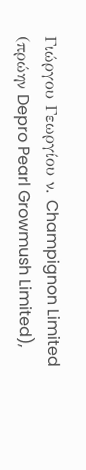Γιώργου Γεωργίου ν. Champignon Limited (πρώην Depro Pearl Growmush Limited),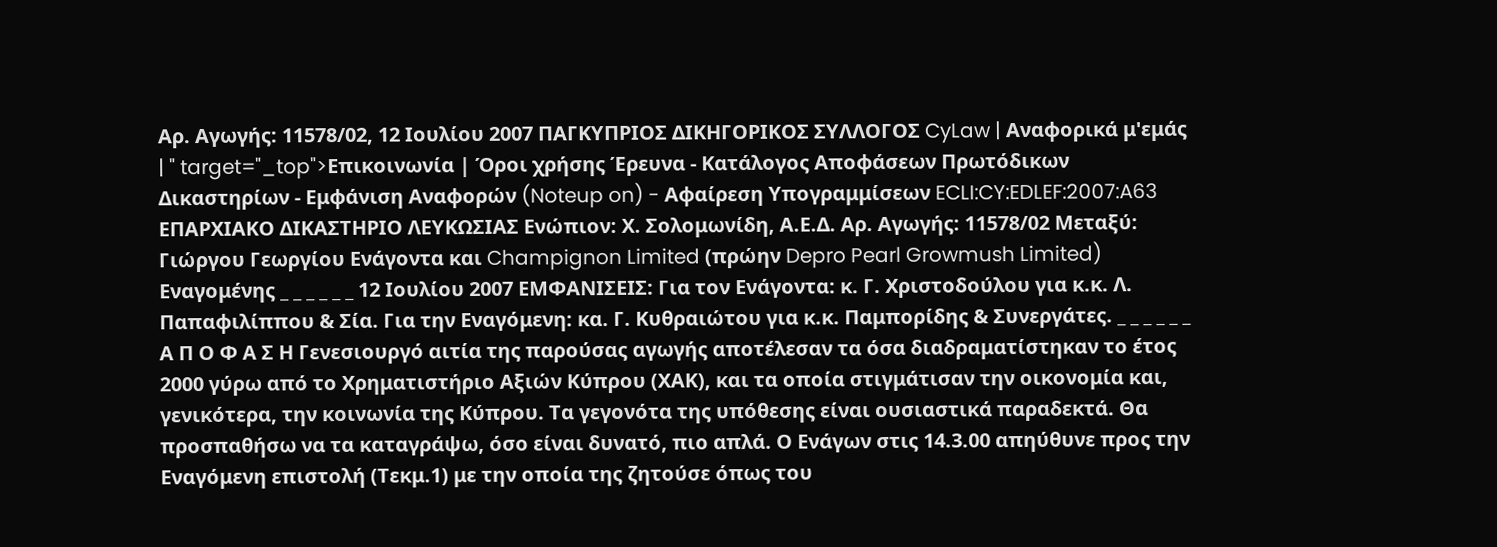Αρ. Αγωγής: 11578/02, 12 Ιουλίου 2007 ΠΑΓΚΥΠΡΙΟΣ ΔΙΚΗΓΟΡΙΚΟΣ ΣΥΛΛΟΓΟΣ CyLaw | Αναφορικά μ'εμάς | " target="_top">Επικοινωνία | Όροι χρήσης Έρευνα - Κατάλογος Αποφάσεων Πρωτόδικων Δικαστηρίων - Εμφάνιση Αναφορών (Noteup on) - Αφαίρεση Υπογραμμίσεων ECLI:CY:EDLEF:2007:A63 ΕΠΑΡΧΙΑΚΟ ΔΙΚΑΣΤΗΡΙΟ ΛΕΥΚΩΣΙΑΣ Ενώπιον: Χ. Σολομωνίδη, Α.Ε.Δ. Αρ. Αγωγής: 11578/02 Μεταξύ: Γιώργου Γεωργίου Ενάγοντα και Champignon Limited (πρώην Depro Pearl Growmush Limited) Εναγομένης _ _ _ _ _ _ 12 Ιουλίου 2007 ΕΜΦΑΝΙΣΕΙΣ: Για τον Ενάγοντα: κ. Γ. Χριστοδούλου για κ.κ. Λ. Παπαφιλίππου & Σία. Για την Εναγόμενη: κα. Γ. Κυθραιώτου για κ.κ. Παμπορίδης & Συνεργάτες. _ _ _ _ _ _ Α Π Ο Φ Α Σ Η Γενεσιουργό αιτία της παρούσας αγωγής αποτέλεσαν τα όσα διαδραματίστηκαν το έτος 2000 γύρω από το Χρηματιστήριο Αξιών Κύπρου (ΧΑΚ), και τα οποία στιγμάτισαν την οικονομία και, γενικότερα, την κοινωνία της Κύπρου. Τα γεγονότα της υπόθεσης είναι ουσιαστικά παραδεκτά. Θα προσπαθήσω να τα καταγράψω, όσο είναι δυνατό, πιο απλά. Ο Ενάγων στις 14.3.00 απηύθυνε προς την Εναγόμενη επιστολή (Τεκμ.1) με την οποία της ζητούσε όπως του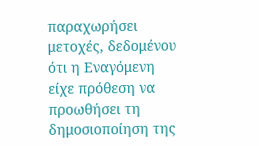παραχωρήσει μετοχές, δεδομένου ότι η Εναγόμενη είχε πρόθεση να προωθήσει τη δημοσιοποίηση της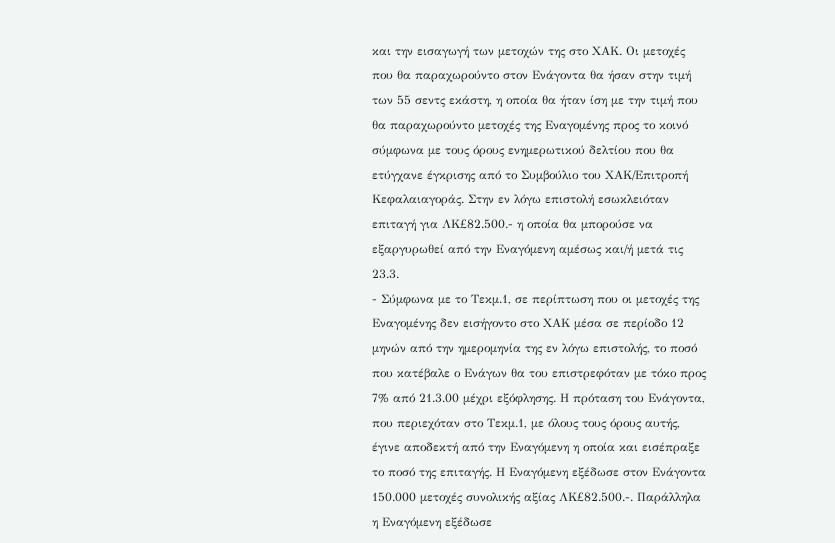και την εισαγωγή των μετοχών της στο ΧΑΚ. Οι μετοχές που θα παραχωρούντο στον Ενάγοντα θα ήσαν στην τιμή των 55 σεντς εκάστη, η οποία θα ήταν ίση με την τιμή που θα παραχωρούντο μετοχές της Εναγομένης προς το κοινό σύμφωνα με τους όρους ενημερωτικού δελτίου που θα ετύγχανε έγκρισης από το Συμβούλιο του ΧΑΚ/Επιτροπή Κεφαλαιαγοράς. Στην εν λόγω επιστολή εσωκλειόταν επιταγή για ΛΚ£82.500.- η οποία θα μπορούσε να εξαργυρωθεί από την Εναγόμενη αμέσως και/ή μετά τις 23.3.
- Σύμφωνα με το Τεκμ.1, σε περίπτωση που οι μετοχές της Εναγομένης δεν εισήγοντο στο ΧΑΚ μέσα σε περίοδο 12 μηνών από την ημερομηνία της εν λόγω επιστολής, το ποσό που κατέβαλε ο Ενάγων θα του επιστρεφόταν με τόκο προς 7% από 21.3.00 μέχρι εξόφλησης. Η πρόταση του Ενάγοντα, που περιεχόταν στο Τεκμ.1, με όλους τους όρους αυτής, έγινε αποδεκτή από την Εναγόμενη η οποία και εισέπραξε το ποσό της επιταγής. Η Εναγόμενη εξέδωσε στον Ενάγοντα 150.000 μετοχές συνολικής αξίας ΛΚ£82.500.-. Παράλληλα η Εναγόμενη εξέδωσε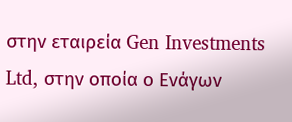στην εταιρεία Gen Investments Ltd, στην οποία ο Ενάγων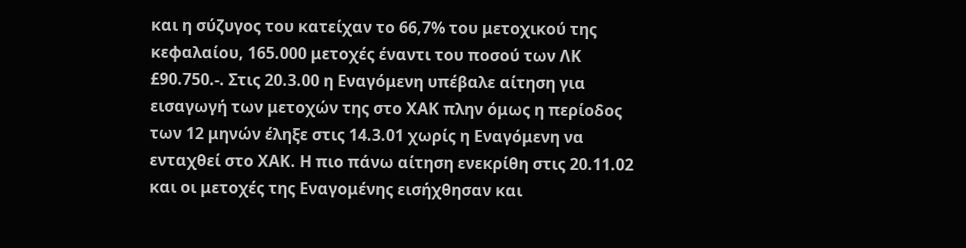και η σύζυγος του κατείχαν το 66,7% του μετοχικού της κεφαλαίου, 165.000 μετοχές έναντι του ποσού των ΛΚ £90.750.-. Στις 20.3.00 η Εναγόμενη υπέβαλε αίτηση για εισαγωγή των μετοχών της στο ΧΑΚ πλην όμως η περίοδος των 12 μηνών έληξε στις 14.3.01 χωρίς η Εναγόμενη να ενταχθεί στο ΧΑΚ. Η πιο πάνω αίτηση ενεκρίθη στις 20.11.02 και οι μετοχές της Εναγομένης εισήχθησαν και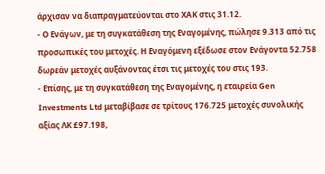άρχισαν να διαπραγματεύονται στο ΧΑΚ στις 31.12.
- Ο Ενάγων, με τη συγκατάθεση της Εναγομένης, πώλησε 9.313 από τις προσωπικές του μετοχές. Η Εναγόμενη εξέδωσε στον Ενάγοντα 52.758 δωρεάν μετοχές αυξάνοντας έτσι τις μετοχές του στις 193.
- Επίσης, με τη συγκατάθεση της Εναγομένης, η εταιρεία Gen Investments Ltd μεταβίβασε σε τρίτους 176.725 μετοχές συνολικής αξίας ΛΚ £97.198,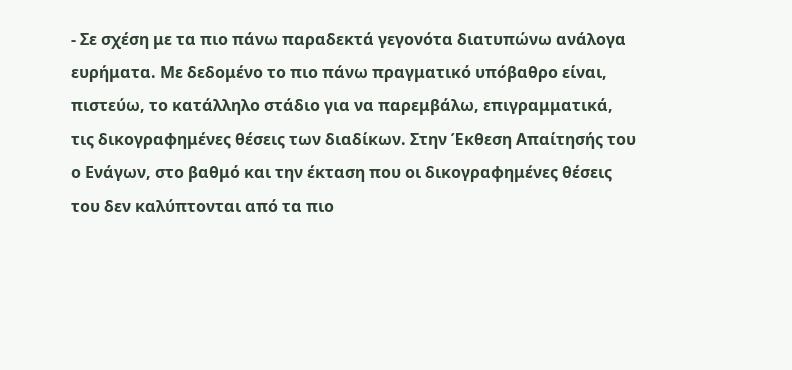- Σε σχέση με τα πιο πάνω παραδεκτά γεγονότα διατυπώνω ανάλογα ευρήματα. Με δεδομένο το πιο πάνω πραγματικό υπόβαθρο είναι, πιστεύω, το κατάλληλο στάδιο για να παρεμβάλω, επιγραμματικά, τις δικογραφημένες θέσεις των διαδίκων. Στην Έκθεση Απαίτησής του ο Ενάγων, στο βαθμό και την έκταση που οι δικογραφημένες θέσεις του δεν καλύπτονται από τα πιο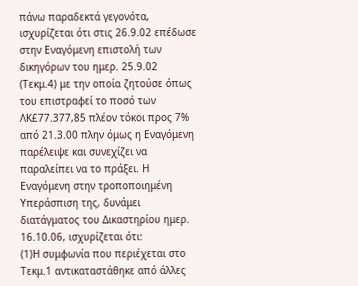πάνω παραδεκτά γεγονότα, ισχυρίζεται ότι στις 26.9.02 επέδωσε στην Εναγόμενη επιστολή των δικηγόρων του ημερ. 25.9.02 (Τεκμ.4) με την οποία ζητούσε όπως του επιστραφεί το ποσό των ΛΚ£77.377,85 πλέον τόκοι προς 7% από 21.3.00 πλην όμως η Εναγόμενη παρέλειψε και συνεχίζει να παραλείπει να το πράξει. Η Εναγόμενη στην τροποποιημένη Υπεράσπιση της, δυνάμει διατάγματος του Δικαστηρίου ημερ. 16.10.06, ισχυρίζεται ότι:
(1)Η συμφωνία που περιέχεται στο Τεκμ.1 αντικαταστάθηκε από άλλες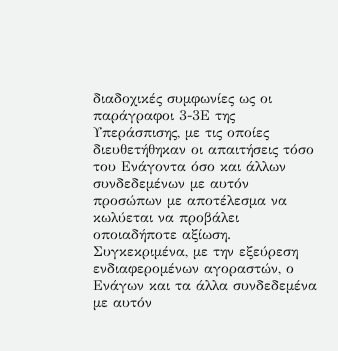διαδοχικές συμφωνίες ως οι παράγραφοι 3-3Ε της Υπεράσπισης, με τις οποίες διευθετήθηκαν οι απαιτήσεις τόσο του Ενάγοντα όσο και άλλων συνδεδεμένων με αυτόν προσώπων με αποτέλεσμα να κωλύεται να προβάλει οποιαδήποτε αξίωση. Συγκεκριμένα, με την εξεύρεση ενδιαφερομένων αγοραστών, ο Ενάγων και τα άλλα συνδεδεμένα με αυτόν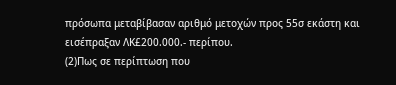πρόσωπα μεταβίβασαν αριθμό μετοχών προς 55σ εκάστη και εισέπραξαν ΛΚ£200.000.- περίπου.
(2)Πως σε περίπτωση που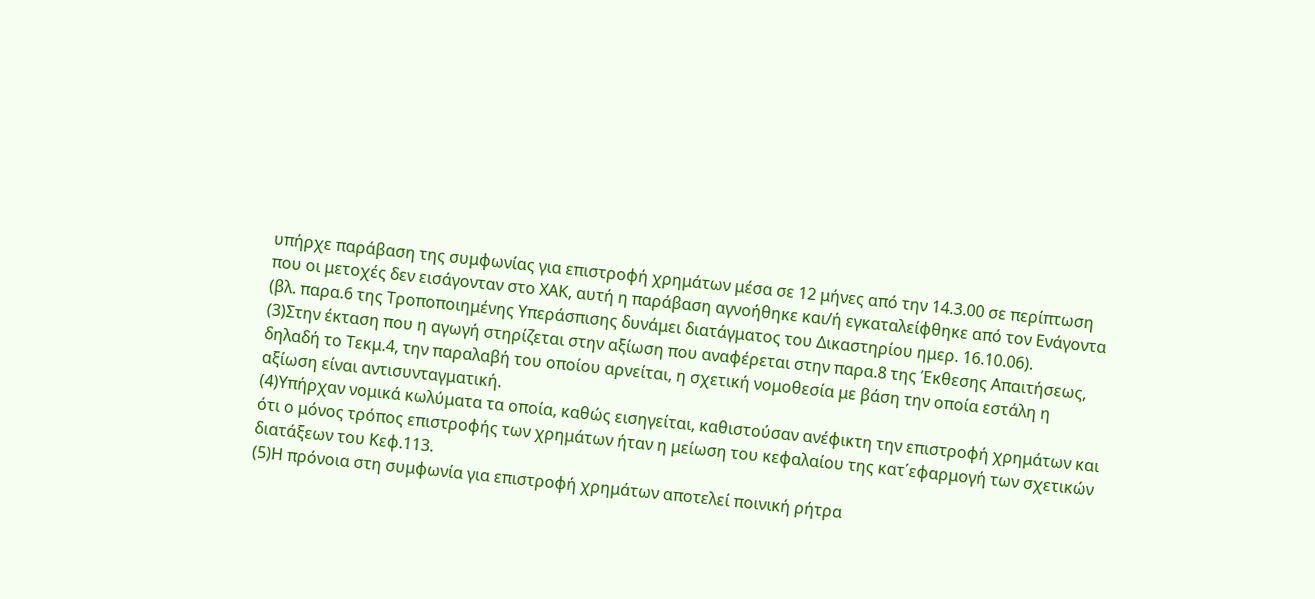υπήρχε παράβαση της συμφωνίας για επιστροφή χρημάτων μέσα σε 12 μήνες από την 14.3.00 σε περίπτωση που οι μετοχές δεν εισάγονταν στο ΧΑΚ, αυτή η παράβαση αγνοήθηκε και/ή εγκαταλείφθηκε από τον Ενάγοντα (βλ. παρα.6 της Τροποποιημένης Υπεράσπισης δυνάμει διατάγματος του Δικαστηρίου ημερ. 16.10.06).
(3)Στην έκταση που η αγωγή στηρίζεται στην αξίωση που αναφέρεται στην παρα.8 της Έκθεσης Απαιτήσεως, δηλαδή το Τεκμ.4, την παραλαβή του οποίου αρνείται, η σχετική νομοθεσία με βάση την οποία εστάλη η αξίωση είναι αντισυνταγματική.
(4)Υπήρχαν νομικά κωλύματα τα οποία, καθώς εισηγείται, καθιστούσαν ανέφικτη την επιστροφή χρημάτων και ότι ο μόνος τρόπος επιστροφής των χρημάτων ήταν η μείωση του κεφαλαίου της κατ΄εφαρμογή των σχετικών διατάξεων του Κεφ.113.
(5)Η πρόνοια στη συμφωνία για επιστροφή χρημάτων αποτελεί ποινική ρήτρα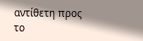αντίθετη προς το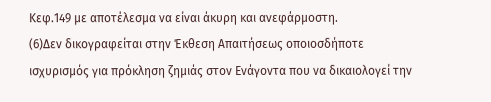Κεφ.149 με αποτέλεσμα να είναι άκυρη και ανεφάρμοστη.
(6)Δεν δικογραφείται στην Έκθεση Απαιτήσεως οποιοσδήποτε ισχυρισμός για πρόκληση ζημιάς στον Ενάγοντα που να δικαιολογεί την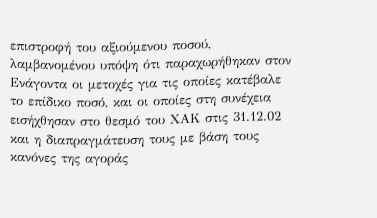επιστροφή του αξιούμενου ποσού, λαμβανομένου υπόψη ότι παραχωρήθηκαν στον Ενάγοντα οι μετοχές για τις οποίες κατέβαλε το επίδικο ποσό, και οι οποίες στη συνέχεια εισήχθησαν στο θεσμό του ΧΑΚ στις 31.12.02 και η διαπραγμάτευση τους με βάση τους κανόνες της αγοράς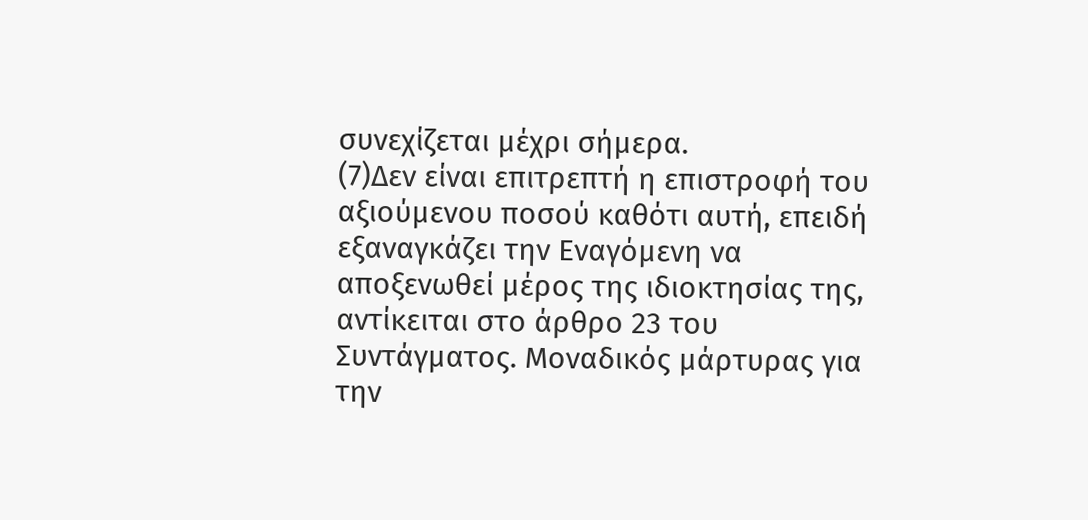συνεχίζεται μέχρι σήμερα.
(7)Δεν είναι επιτρεπτή η επιστροφή του αξιούμενου ποσού καθότι αυτή, επειδή εξαναγκάζει την Εναγόμενη να αποξενωθεί μέρος της ιδιοκτησίας της, αντίκειται στο άρθρο 23 του Συντάγματος. Μοναδικός μάρτυρας για την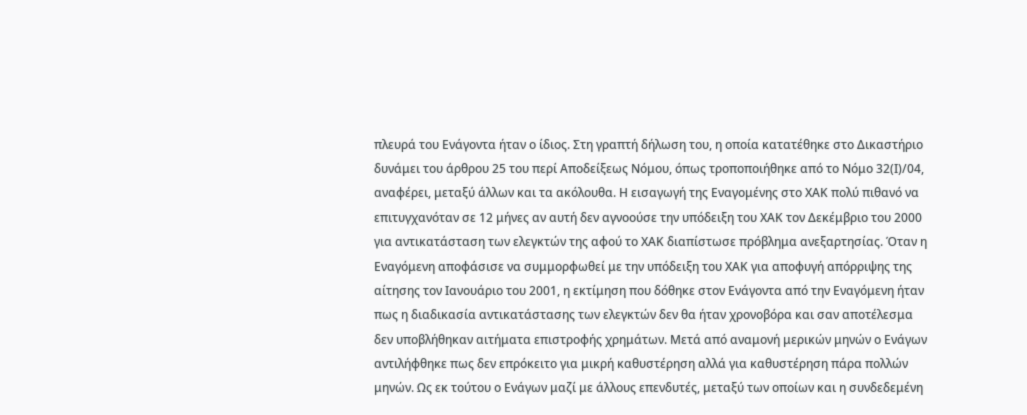πλευρά του Ενάγοντα ήταν ο ίδιος. Στη γραπτή δήλωση του, η οποία κατατέθηκε στο Δικαστήριο δυνάμει του άρθρου 25 του περί Αποδείξεως Νόμου, όπως τροποποιήθηκε από το Νόμο 32(Ι)/04, αναφέρει, μεταξύ άλλων και τα ακόλουθα. Η εισαγωγή της Εναγομένης στο ΧΑΚ πολύ πιθανό να επιτυγχανόταν σε 12 μήνες αν αυτή δεν αγνοούσε την υπόδειξη του ΧΑΚ τον Δεκέμβριο του 2000 για αντικατάσταση των ελεγκτών της αφού το ΧΑΚ διαπίστωσε πρόβλημα ανεξαρτησίας. Όταν η Εναγόμενη αποφάσισε να συμμορφωθεί με την υπόδειξη του ΧΑΚ για αποφυγή απόρριψης της αίτησης τον Ιανουάριο του 2001, η εκτίμηση που δόθηκε στον Ενάγοντα από την Εναγόμενη ήταν πως η διαδικασία αντικατάστασης των ελεγκτών δεν θα ήταν χρονοβόρα και σαν αποτέλεσμα δεν υποβλήθηκαν αιτήματα επιστροφής χρημάτων. Μετά από αναμονή μερικών μηνών ο Ενάγων αντιλήφθηκε πως δεν επρόκειτο για μικρή καθυστέρηση αλλά για καθυστέρηση πάρα πολλών μηνών. Ως εκ τούτου ο Ενάγων μαζί με άλλους επενδυτές, μεταξύ των οποίων και η συνδεδεμένη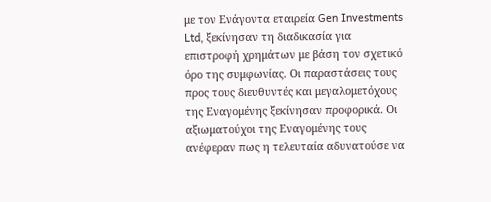με τον Ενάγοντα εταιρεία Gen Investments Ltd, ξεκίνησαν τη διαδικασία για επιστροφή χρημάτων με βάση τον σχετικό όρο της συμφωνίας. Οι παραστάσεις τους προς τους διευθυντές και μεγαλομετόχους της Εναγομένης ξεκίνησαν προφορικά. Οι αξιωματούχοι της Εναγομένης τους ανέφεραν πως η τελευταία αδυνατούσε να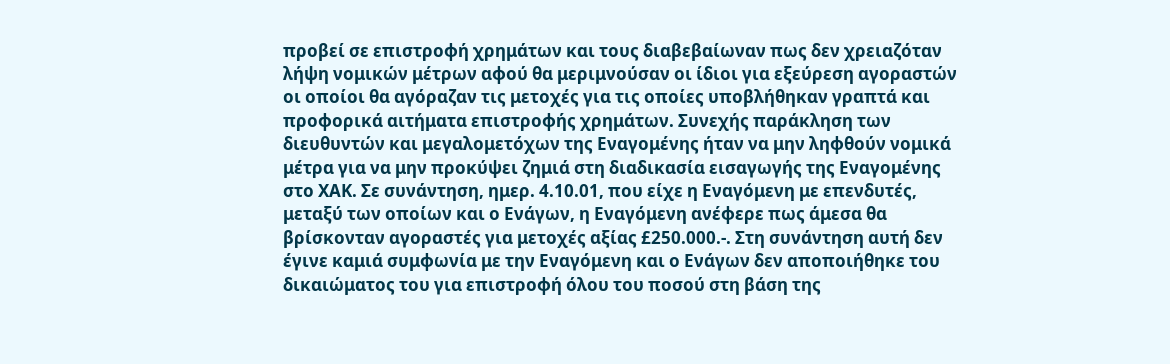προβεί σε επιστροφή χρημάτων και τους διαβεβαίωναν πως δεν χρειαζόταν λήψη νομικών μέτρων αφού θα μεριμνούσαν οι ίδιοι για εξεύρεση αγοραστών οι οποίοι θα αγόραζαν τις μετοχές για τις οποίες υποβλήθηκαν γραπτά και προφορικά αιτήματα επιστροφής χρημάτων. Συνεχής παράκληση των διευθυντών και μεγαλομετόχων της Εναγομένης ήταν να μην ληφθούν νομικά μέτρα για να μην προκύψει ζημιά στη διαδικασία εισαγωγής της Εναγομένης στο ΧΑΚ. Σε συνάντηση, ημερ. 4.10.01, που είχε η Εναγόμενη με επενδυτές, μεταξύ των οποίων και ο Ενάγων, η Εναγόμενη ανέφερε πως άμεσα θα βρίσκονταν αγοραστές για μετοχές αξίας £250.000.-. Στη συνάντηση αυτή δεν έγινε καμιά συμφωνία με την Εναγόμενη και ο Ενάγων δεν αποποιήθηκε του δικαιώματος του για επιστροφή όλου του ποσού στη βάση της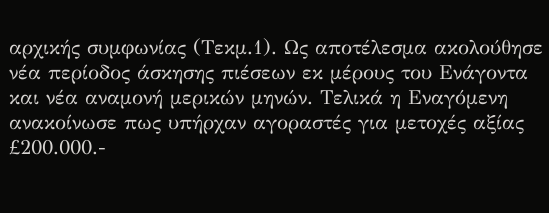αρχικής συμφωνίας (Τεκμ.1). Ως αποτέλεσμα ακολούθησε νέα περίοδος άσκησης πιέσεων εκ μέρους του Ενάγοντα και νέα αναμονή μερικών μηνών. Τελικά η Εναγόμενη ανακοίνωσε πως υπήρχαν αγοραστές για μετοχές αξίας £200.000.-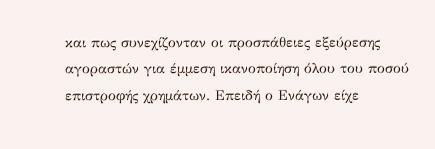και πως συνεχίζονταν οι προσπάθειες εξεύρεσης αγοραστών για έμμεση ικανοποίηση όλου του ποσού επιστροφής χρημάτων. Επειδή ο Ενάγων είχε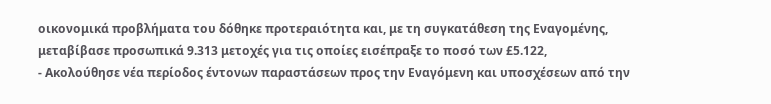οικονομικά προβλήματα του δόθηκε προτεραιότητα και, με τη συγκατάθεση της Εναγομένης, μεταβίβασε προσωπικά 9.313 μετοχές για τις οποίες εισέπραξε το ποσό των £5.122,
- Ακολούθησε νέα περίοδος έντονων παραστάσεων προς την Εναγόμενη και υποσχέσεων από την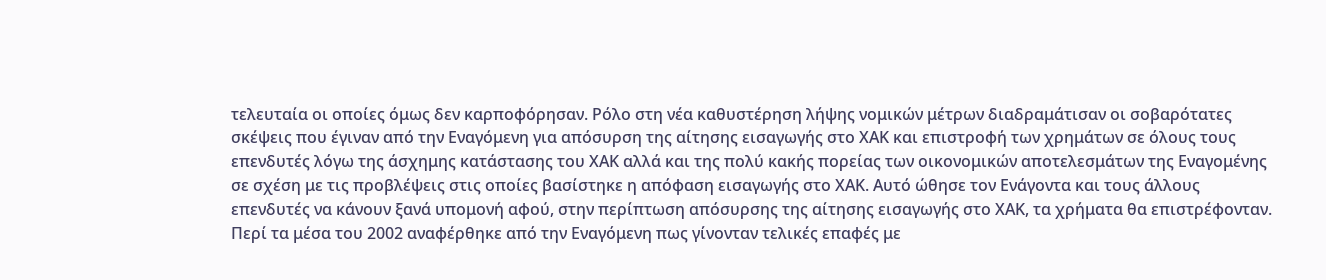τελευταία οι οποίες όμως δεν καρποφόρησαν. Ρόλο στη νέα καθυστέρηση λήψης νομικών μέτρων διαδραμάτισαν οι σοβαρότατες σκέψεις που έγιναν από την Εναγόμενη για απόσυρση της αίτησης εισαγωγής στο ΧΑΚ και επιστροφή των χρημάτων σε όλους τους επενδυτές λόγω της άσχημης κατάστασης του ΧΑΚ αλλά και της πολύ κακής πορείας των οικονομικών αποτελεσμάτων της Εναγομένης σε σχέση με τις προβλέψεις στις οποίες βασίστηκε η απόφαση εισαγωγής στο ΧΑΚ. Αυτό ώθησε τον Ενάγοντα και τους άλλους επενδυτές να κάνουν ξανά υπομονή αφού, στην περίπτωση απόσυρσης της αίτησης εισαγωγής στο ΧΑΚ, τα χρήματα θα επιστρέφονταν. Περί τα μέσα του 2002 αναφέρθηκε από την Εναγόμενη πως γίνονταν τελικές επαφές με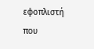εφοπλιστή που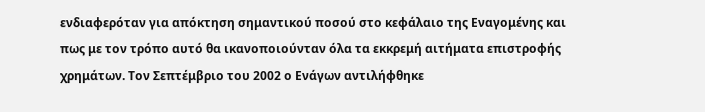ενδιαφερόταν για απόκτηση σημαντικού ποσού στο κεφάλαιο της Εναγομένης και πως με τον τρόπο αυτό θα ικανοποιούνταν όλα τα εκκρεμή αιτήματα επιστροφής χρημάτων. Τον Σεπτέμβριο του 2002 ο Ενάγων αντιλήφθηκε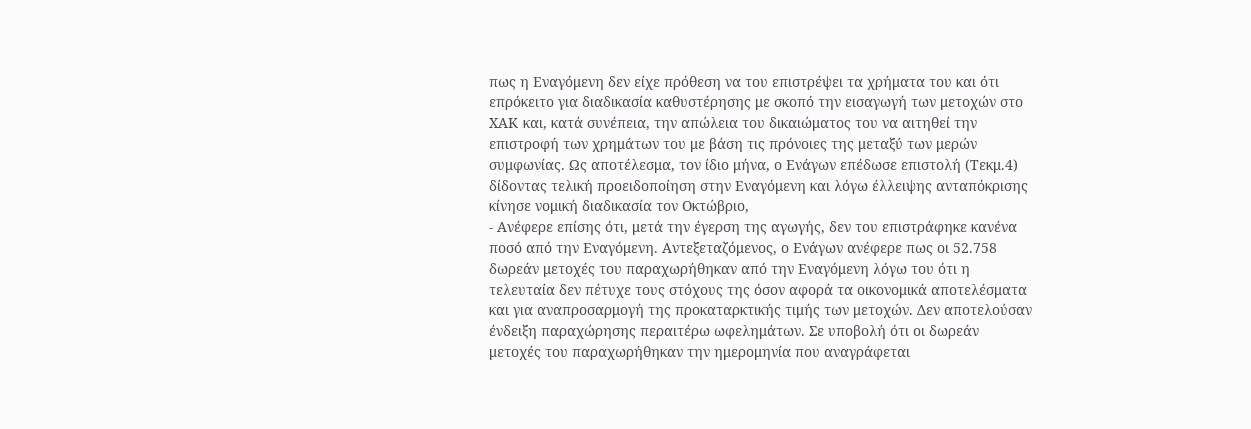πως η Εναγόμενη δεν είχε πρόθεση να του επιστρέψει τα χρήματα του και ότι επρόκειτο για διαδικασία καθυστέρησης με σκοπό την εισαγωγή των μετοχών στο ΧΑΚ και, κατά συνέπεια, την απώλεια του δικαιώματος του να αιτηθεί την επιστροφή των χρημάτων του με βάση τις πρόνοιες της μεταξύ των μερών συμφωνίας. Ως αποτέλεσμα, τον ίδιο μήνα, ο Ενάγων επέδωσε επιστολή (Τεκμ.4) δίδοντας τελική προειδοποίηση στην Εναγόμενη και λόγω έλλειψης ανταπόκρισης κίνησε νομική διαδικασία τον Οκτώβριο,
- Ανέφερε επίσης ότι, μετά την έγερση της αγωγής, δεν του επιστράφηκε κανένα ποσό από την Εναγόμενη. Αντεξεταζόμενος, ο Ενάγων ανέφερε πως οι 52.758 δωρεάν μετοχές του παραχωρήθηκαν από την Εναγόμενη λόγω του ότι η τελευταία δεν πέτυχε τους στόχους της όσον αφορά τα οικονομικά αποτελέσματα και για αναπροσαρμογή της προκαταρκτικής τιμής των μετοχών. Δεν αποτελούσαν ένδειξη παραχώρησης περαιτέρω ωφελημάτων. Σε υποβολή ότι οι δωρεάν μετοχές του παραχωρήθηκαν την ημερομηνία που αναγράφεται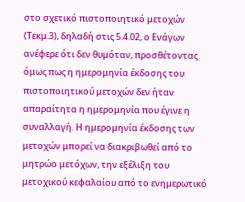στο σχετικό πιστοποιητικό μετοχών (Τεκμ.3), δηλαδή στις 5.4.02, ο Ενάγων ανέφερε ότι δεν θυμόταν, προσθέτοντας όμως πως η ημερομηνία έκδοσης του πιστοποιητικού μετοχών δεν ήταν απαραίτητα η ημερομηνία που έγινε η συναλλαγή. Η ημερομηνία έκδοσης των μετοχών μπορεί να διακριβωθεί από το μητρώο μετόχων, την εξέλιξη του μετοχικού κεφαλαίου από το ενημερωτικό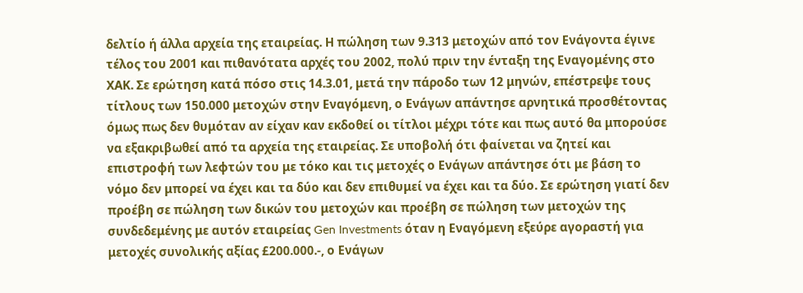δελτίο ή άλλα αρχεία της εταιρείας. Η πώληση των 9.313 μετοχών από τον Ενάγοντα έγινε τέλος του 2001 και πιθανότατα αρχές του 2002, πολύ πριν την ένταξη της Εναγομένης στο ΧΑΚ. Σε ερώτηση κατά πόσο στις 14.3.01, μετά την πάροδο των 12 μηνών, επέστρεψε τους τίτλους των 150.000 μετοχών στην Εναγόμενη, ο Ενάγων απάντησε αρνητικά προσθέτοντας όμως πως δεν θυμόταν αν είχαν καν εκδοθεί οι τίτλοι μέχρι τότε και πως αυτό θα μπορούσε να εξακριβωθεί από τα αρχεία της εταιρείας. Σε υποβολή ότι φαίνεται να ζητεί και επιστροφή των λεφτών του με τόκο και τις μετοχές ο Ενάγων απάντησε ότι με βάση το νόμο δεν μπορεί να έχει και τα δύο και δεν επιθυμεί να έχει και τα δύο. Σε ερώτηση γιατί δεν προέβη σε πώληση των δικών του μετοχών και προέβη σε πώληση των μετοχών της συνδεδεμένης με αυτόν εταιρείας Gen Investments όταν η Εναγόμενη εξεύρε αγοραστή για μετοχές συνολικής αξίας £200.000.-, ο Ενάγων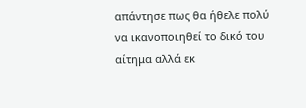απάντησε πως θα ήθελε πολύ να ικανοποιηθεί το δικό του αίτημα αλλά εκ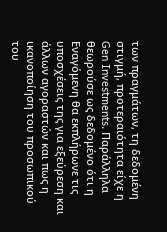των πραγμάτων, τη δεδομένη στιγμή, προτεραιότητα είχε η Gen Investments. Παράλληλα θεωρούσε ως δεδομένο ότι η Εναγόμενη θα εκπλήρωνε τις υποσχέσεις της για εξεύρεση και άλλων αγοραστών και πως η ικανοποίηση του προσωπικού του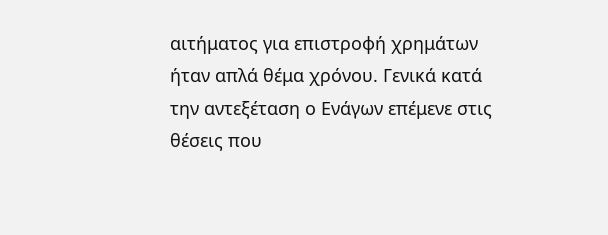αιτήματος για επιστροφή χρημάτων ήταν απλά θέμα χρόνου. Γενικά κατά την αντεξέταση ο Ενάγων επέμενε στις θέσεις που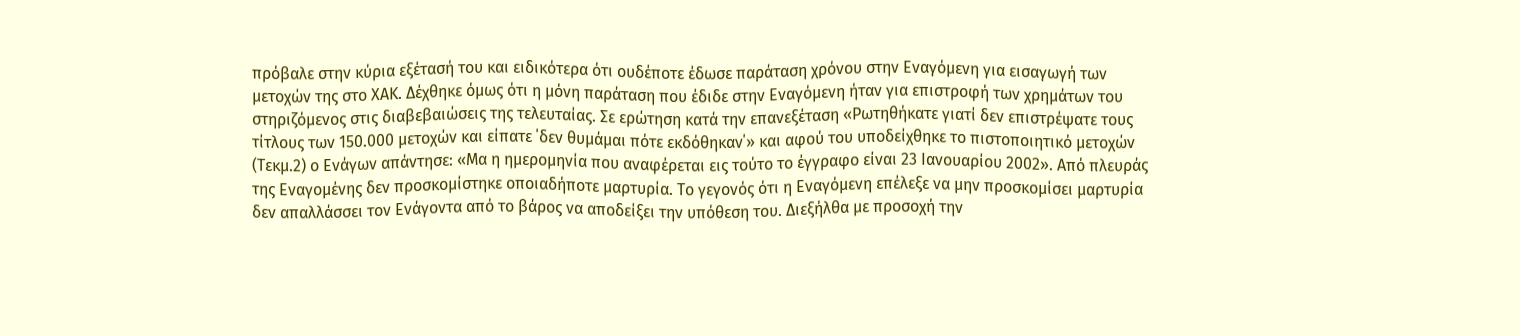πρόβαλε στην κύρια εξέτασή του και ειδικότερα ότι ουδέποτε έδωσε παράταση χρόνου στην Εναγόμενη για εισαγωγή των μετοχών της στο ΧΑΚ. Δέχθηκε όμως ότι η μόνη παράταση που έδιδε στην Εναγόμενη ήταν για επιστροφή των χρημάτων του στηριζόμενος στις διαβεβαιώσεις της τελευταίας. Σε ερώτηση κατά την επανεξέταση «Ρωτηθήκατε γιατί δεν επιστρέψατε τους τίτλους των 150.000 μετοχών και είπατε ΄δεν θυμάμαι πότε εκδόθηκαν΄» και αφού του υποδείχθηκε το πιστοποιητικό μετοχών (Τεκμ.2) ο Ενάγων απάντησε: «Μα η ημερομηνία που αναφέρεται εις τούτο το έγγραφο είναι 23 Ιανουαρίου 2002». Από πλευράς της Εναγομένης δεν προσκομίστηκε οποιαδήποτε μαρτυρία. Το γεγονός ότι η Εναγόμενη επέλεξε να μην προσκομίσει μαρτυρία δεν απαλλάσσει τον Ενάγοντα από το βάρος να αποδείξει την υπόθεση του. Διεξήλθα με προσοχή την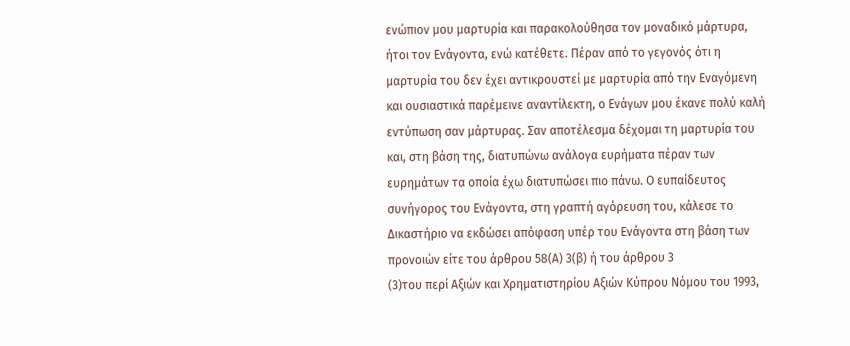ενώπιον μου μαρτυρία και παρακολούθησα τον μοναδικό μάρτυρα, ήτοι τον Ενάγοντα, ενώ κατέθετε. Πέραν από το γεγονός ότι η μαρτυρία του δεν έχει αντικρουστεί με μαρτυρία από την Εναγόμενη και ουσιαστικά παρέμεινε αναντίλεκτη, ο Ενάγων μου έκανε πολύ καλή εντύπωση σαν μάρτυρας. Σαν αποτέλεσμα δέχομαι τη μαρτυρία του και, στη βάση της, διατυπώνω ανάλογα ευρήματα πέραν των ευρημάτων τα οποία έχω διατυπώσει πιο πάνω. Ο ευπαίδευτος συνήγορος του Ενάγοντα, στη γραπτή αγόρευση του, κάλεσε το Δικαστήριο να εκδώσει απόφαση υπέρ του Ενάγοντα στη βάση των προνοιών είτε του άρθρου 58(Α) 3(β) ή του άρθρου 3
(3)του περί Αξιών και Χρηματιστηρίου Αξιών Κύπρου Νόμου του 1993,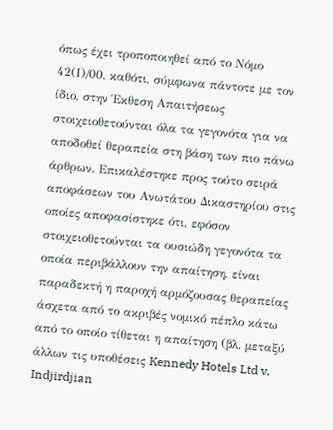όπως έχει τροποποιηθεί από το Νόμο 42(Ι)/00, καθότι, σύμφωνα πάντοτε με τον ίδιο, στην Έκθεση Απαιτήσεως στοιχειοθετούνται όλα τα γεγονότα για να αποδοθεί θεραπεία στη βάση των πιο πάνω άρθρων. Επικαλέστηκε προς τούτο σειρά αποφάσεων του Ανωτάτου Δικαστηρίου στις οποίες αποφασίστηκε ότι, εφόσον στοιχειοθετούνται τα ουσιώδη γεγονότα τα οποία περιβάλλουν την απαίτηση, είναι παραδεκτή η παροχή αρμόζουσας θεραπείας άσχετα από το ακριβές νομικό πέπλο κάτω από το οποίο τίθεται η απαίτηση (βλ. μεταξύ άλλων τις υποθέσεις Kennedy Hotels Ltd v. Indjirdjian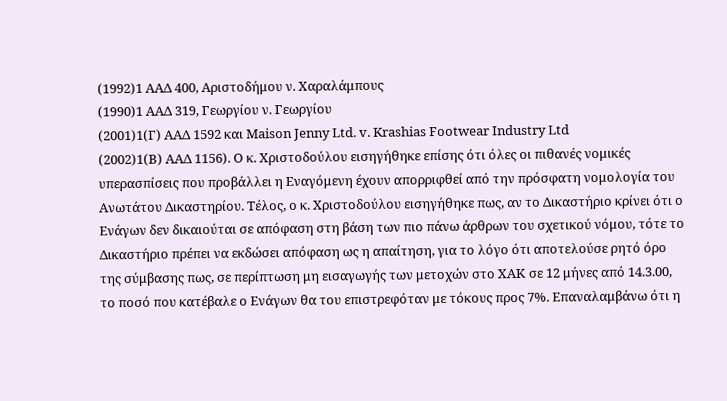(1992)1 ΑΑΔ 400, Αριστοδήμου ν. Χαραλάμπους
(1990)1 ΑΑΔ 319, Γεωργίου ν. Γεωργίου
(2001)1(Γ) ΑΑΔ 1592 και Maison Jenny Ltd. v. Krashias Footwear Industry Ltd
(2002)1(B) ΑΑΔ 1156). Ο κ. Χριστοδούλου εισηγήθηκε επίσης ότι όλες οι πιθανές νομικές υπερασπίσεις που προβάλλει η Εναγόμενη έχουν απορριφθεί από την πρόσφατη νομολογία του Ανωτάτου Δικαστηρίου. Τέλος, ο κ. Χριστοδούλου εισηγήθηκε πως, αν το Δικαστήριο κρίνει ότι ο Ενάγων δεν δικαιούται σε απόφαση στη βάση των πιο πάνω άρθρων του σχετικού νόμου, τότε το Δικαστήριο πρέπει να εκδώσει απόφαση ως η απαίτηση, για το λόγο ότι αποτελούσε ρητό όρο της σύμβασης πως, σε περίπτωση μη εισαγωγής των μετοχών στο ΧΑΚ σε 12 μήνες από 14.3.00, το ποσό που κατέβαλε ο Ενάγων θα του επιστρεφόταν με τόκους προς 7%. Επαναλαμβάνω ότι η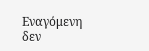Εναγόμενη δεν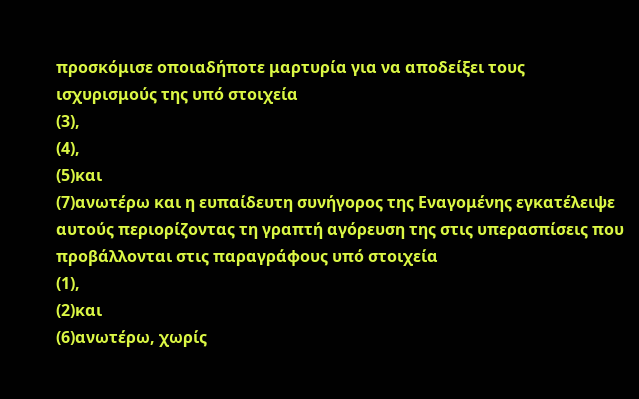προσκόμισε οποιαδήποτε μαρτυρία για να αποδείξει τους ισχυρισμούς της υπό στοιχεία
(3),
(4),
(5)και
(7)ανωτέρω και η ευπαίδευτη συνήγορος της Εναγομένης εγκατέλειψε αυτούς περιορίζοντας τη γραπτή αγόρευση της στις υπερασπίσεις που προβάλλονται στις παραγράφους υπό στοιχεία
(1),
(2)και
(6)ανωτέρω, χωρίς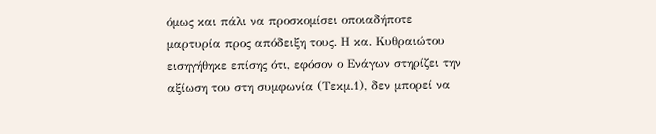όμως και πάλι να προσκομίσει οποιαδήποτε μαρτυρία προς απόδειξη τους. Η κα. Κυθραιώτου εισηγήθηκε επίσης ότι, εφόσον ο Ενάγων στηρίζει την αξίωση του στη συμφωνία (Τεκμ.1), δεν μπορεί να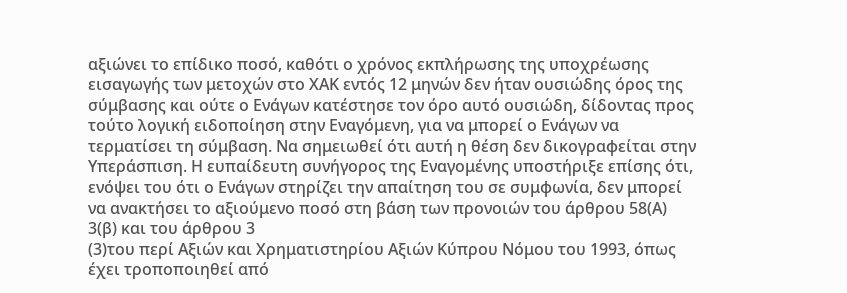αξιώνει το επίδικο ποσό, καθότι ο χρόνος εκπλήρωσης της υποχρέωσης εισαγωγής των μετοχών στο ΧΑΚ εντός 12 μηνών δεν ήταν ουσιώδης όρος της σύμβασης και ούτε ο Ενάγων κατέστησε τον όρο αυτό ουσιώδη, δίδοντας προς τούτο λογική ειδοποίηση στην Εναγόμενη, για να μπορεί ο Ενάγων να τερματίσει τη σύμβαση. Να σημειωθεί ότι αυτή η θέση δεν δικογραφείται στην Υπεράσπιση. Η ευπαίδευτη συνήγορος της Εναγομένης υποστήριξε επίσης ότι, ενόψει του ότι ο Ενάγων στηρίζει την απαίτηση του σε συμφωνία, δεν μπορεί να ανακτήσει το αξιούμενο ποσό στη βάση των προνοιών του άρθρου 58(Α) 3(β) και του άρθρου 3
(3)του περί Αξιών και Χρηματιστηρίου Αξιών Κύπρου Νόμου του 1993, όπως έχει τροποποιηθεί από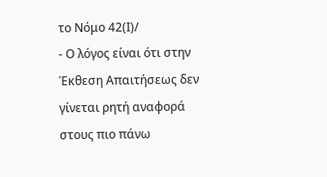το Νόμο 42(Ι)/
- Ο λόγος είναι ότι στην Έκθεση Απαιτήσεως δεν γίνεται ρητή αναφορά στους πιο πάνω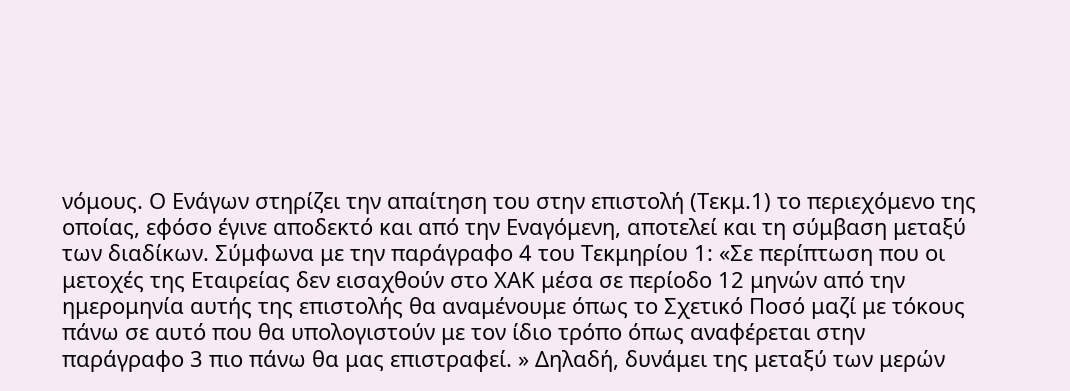νόμους. Ο Ενάγων στηρίζει την απαίτηση του στην επιστολή (Τεκμ.1) το περιεχόμενο της οποίας, εφόσο έγινε αποδεκτό και από την Εναγόμενη, αποτελεί και τη σύμβαση μεταξύ των διαδίκων. Σύμφωνα με την παράγραφο 4 του Τεκμηρίου 1: «Σε περίπτωση που οι μετοχές της Εταιρείας δεν εισαχθούν στο ΧΑΚ μέσα σε περίοδο 12 μηνών από την ημερομηνία αυτής της επιστολής θα αναμένουμε όπως το Σχετικό Ποσό μαζί με τόκους πάνω σε αυτό που θα υπολογιστούν με τον ίδιο τρόπο όπως αναφέρεται στην παράγραφο 3 πιο πάνω θα μας επιστραφεί. » Δηλαδή, δυνάμει της μεταξύ των μερών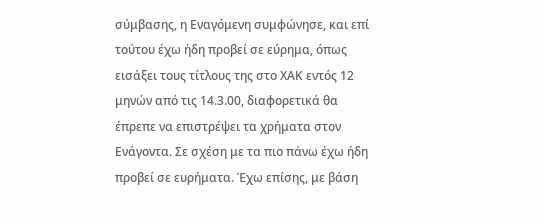σύμβασης, η Εναγόμενη συμφώνησε, και επί τούτου έχω ήδη προβεί σε εύρημα, όπως εισάξει τους τίτλους της στο ΧΑΚ εντός 12 μηνών από τις 14.3.00, διαφορετικά θα έπρεπε να επιστρέψει τα χρήματα στον Ενάγοντα. Σε σχέση με τα πιο πάνω έχω ήδη προβεί σε ευρήματα. Έχω επίσης, με βάση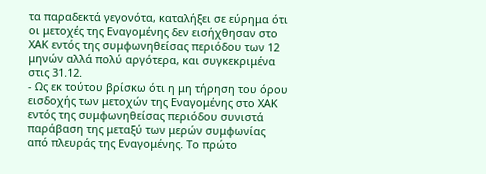τα παραδεκτά γεγονότα, καταλήξει σε εύρημα ότι οι μετοχές της Εναγομένης δεν εισήχθησαν στο ΧΑΚ εντός της συμφωνηθείσας περιόδου των 12 μηνών αλλά πολύ αργότερα, και συγκεκριμένα στις 31.12.
- Ως εκ τούτου βρίσκω ότι η μη τήρηση του όρου εισδοχής των μετοχών της Εναγομένης στο ΧΑΚ εντός της συμφωνηθείσας περιόδου συνιστά παράβαση της μεταξύ των μερών συμφωνίας από πλευράς της Εναγομένης. Το πρώτο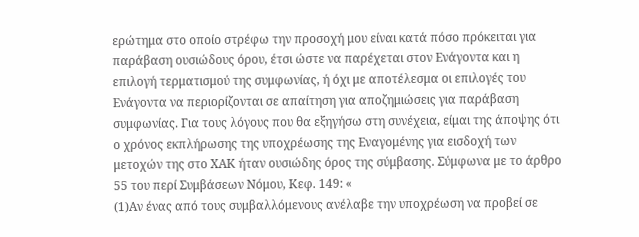ερώτημα στο οποίο στρέφω την προσοχή μου είναι κατά πόσο πρόκειται για παράβαση ουσιώδους όρου, έτσι ώστε να παρέχεται στον Ενάγοντα και η επιλογή τερματισμού της συμφωνίας, ή όχι με αποτέλεσμα οι επιλογές του Ενάγοντα να περιορίζονται σε απαίτηση για αποζημιώσεις για παράβαση συμφωνίας. Για τους λόγους που θα εξηγήσω στη συνέχεια, είμαι της άποψης ότι ο χρόνος εκπλήρωσης της υποχρέωσης της Εναγομένης για εισδοχή των μετοχών της στο ΧΑΚ ήταν ουσιώδης όρος της σύμβασης. Σύμφωνα με το άρθρο 55 του περί Συμβάσεων Νόμου, Κεφ. 149: «
(1)Αν ένας από τους συμβαλλόμενους ανέλαβε την υποχρέωση να προβεί σε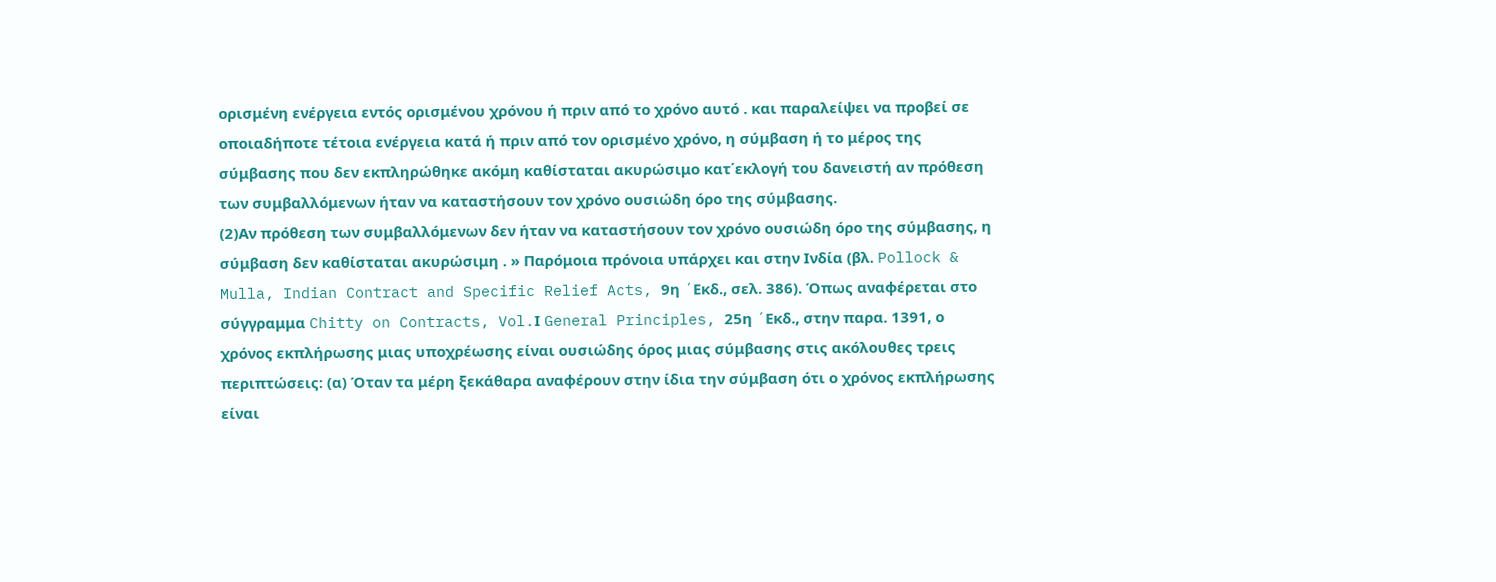ορισμένη ενέργεια εντός ορισμένου χρόνου ή πριν από το χρόνο αυτό . και παραλείψει να προβεί σε οποιαδήποτε τέτοια ενέργεια κατά ή πριν από τον ορισμένο χρόνο, η σύμβαση ή το μέρος της σύμβασης που δεν εκπληρώθηκε ακόμη καθίσταται ακυρώσιμο κατ΄εκλογή του δανειστή αν πρόθεση των συμβαλλόμενων ήταν να καταστήσουν τον χρόνο ουσιώδη όρο της σύμβασης.
(2)Αν πρόθεση των συμβαλλόμενων δεν ήταν να καταστήσουν τον χρόνο ουσιώδη όρο της σύμβασης, η σύμβαση δεν καθίσταται ακυρώσιμη . » Παρόμοια πρόνοια υπάρχει και στην Ινδία (βλ. Pollock & Mulla, Indian Contract and Specific Relief Acts, 9η ´Eκδ., σελ. 386). Όπως αναφέρεται στο σύγγραμμα Chitty on Contracts, Vol.Ι General Principles, 25η ´Eκδ., στην παρα. 1391, ο χρόνος εκπλήρωσης μιας υποχρέωσης είναι ουσιώδης όρος μιας σύμβασης στις ακόλουθες τρεις περιπτώσεις: (α) Όταν τα μέρη ξεκάθαρα αναφέρουν στην ίδια την σύμβαση ότι ο χρόνος εκπλήρωσης είναι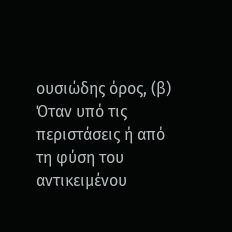ουσιώδης όρος, (β) Όταν υπό τις περιστάσεις ή από τη φύση του αντικειμένου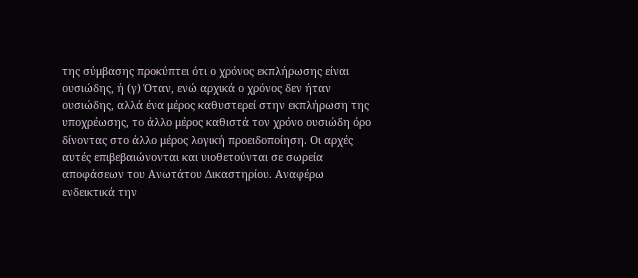της σύμβασης προκύπτει ότι ο χρόνος εκπλήρωσης είναι ουσιώδης, ή (γ) Όταν, ενώ αρχικά ο χρόνος δεν ήταν ουσιώδης, αλλά ένα μέρος καθυστερεί στην εκπλήρωση της υποχρέωσης, το άλλο μέρος καθιστά τον χρόνο ουσιώδη όρο δίνοντας στο άλλο μέρος λογική προειδοποίηση. Οι αρχές αυτές επιβεβαιώνονται και υιοθετούνται σε σωρεία αποφάσεων του Ανωτάτου Δικαστηρίου. Αναφέρω ενδεικτικά την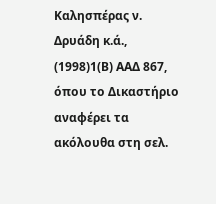Καλησπέρας ν. Δρυάδη κ.ά.,
(1998)1(Β) ΑΑΔ 867, όπου το Δικαστήριο αναφέρει τα ακόλουθα στη σελ.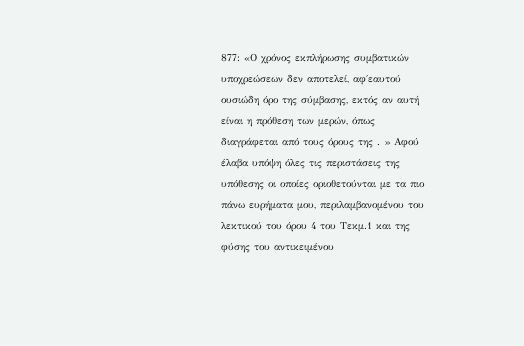877: «Ο χρόνος εκπλήρωσης συμβατικών υποχρεώσεων δεν αποτελεί, αφ΄εαυτού ουσιώδη όρο της σύμβασης, εκτός αν αυτή είναι η πρόθεση των μερών, όπως διαγράφεται από τους όρους της . » Αφού έλαβα υπόψη όλες τις περιστάσεις της υπόθεσης οι οποίες οριοθετούνται με τα πιο πάνω ευρήματα μου, περιλαμβανομένου του λεκτικού του όρου 4 του Τεκμ.1 και της φύσης του αντικειμένου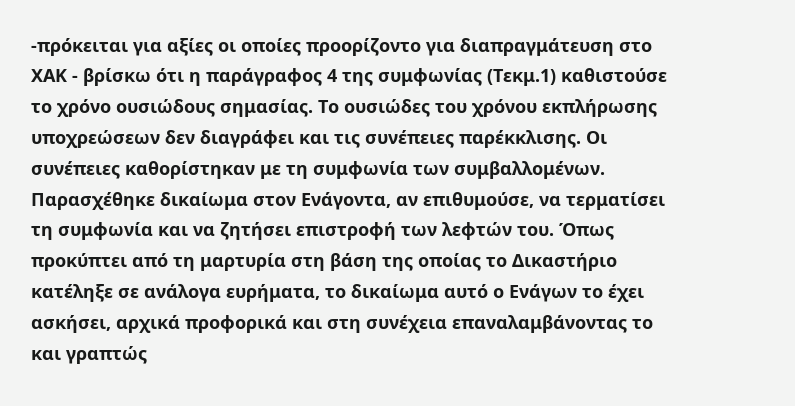-πρόκειται για αξίες οι οποίες προορίζοντο για διαπραγμάτευση στο ΧΑΚ - βρίσκω ότι η παράγραφος 4 της συμφωνίας (Τεκμ.1) καθιστούσε το χρόνο ουσιώδους σημασίας. Το ουσιώδες του χρόνου εκπλήρωσης υποχρεώσεων δεν διαγράφει και τις συνέπειες παρέκκλισης. Οι συνέπειες καθορίστηκαν με τη συμφωνία των συμβαλλομένων. Παρασχέθηκε δικαίωμα στον Ενάγοντα, αν επιθυμούσε, να τερματίσει τη συμφωνία και να ζητήσει επιστροφή των λεφτών του. Όπως προκύπτει από τη μαρτυρία στη βάση της οποίας το Δικαστήριο κατέληξε σε ανάλογα ευρήματα, το δικαίωμα αυτό ο Ενάγων το έχει ασκήσει, αρχικά προφορικά και στη συνέχεια επαναλαμβάνοντας το και γραπτώς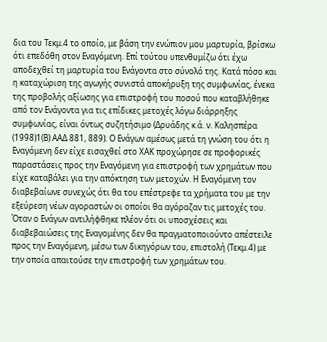δια του Τεκμ.4 το οποίο, με βάση την ενώπιον μου μαρτυρία, βρίσκω ότι επεδόθη στον Εναγόμενη. Επί τούτου υπενθυμίζω ότι έχω αποδεχθεί τη μαρτυρία του Ενάγοντα στο σύνολό της. Κατά πόσο και η καταχώριση της αγωγής συνιστά αποκήρυξη της συμφωνίας, ένεκα της προβολής αξίωσης για επιστροφή του ποσού που καταβλήθηκε από τον Ενάγοντα για τις επίδικες μετοχές λόγω διάρρηξης συμφωνίας, είναι όντως συζητήσιμο (Δρυάδης κ.ά. ν. Καλησπέρα
(1998)1(Β) ΑΑΔ 881, 889). Ο Ενάγων αμέσως μετά τη γνώση του ότι η Εναγόμενη δεν είχε εισαχθεί στο ΧΑΚ προχώρησε σε προφορικές παραστάσεις προς την Εναγόμενη για επιστροφή των χρημάτων που είχε καταβάλει για την απόκτηση των μετοχών. Η Εναγόμενη τον διαβεβαίωνε συνεχώς ότι θα του επέστρεφε τα χρήματα του με την εξεύρεση νέων αγοραστών οι οποίοι θα αγόραζαν τις μετοχές του. Όταν ο Ενάγων αντιλήφθηκε πλέον ότι οι υποσχέσεις και διαβεβαιώσεις της Εναγομένης δεν θα πραγματοποιούντο απέστειλε προς την Εναγόμενη, μέσω των δικηγόρων του, επιστολή (Τεκμ.4) με την οποία απαιτούσε την επιστροφή των χρημάτων του.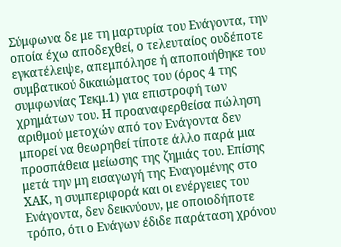Σύμφωνα δε με τη μαρτυρία του Ενάγοντα, την οποία έχω αποδεχθεί, ο τελευταίος ουδέποτε εγκατέλειψε, απεμπόλησε ή αποποιήθηκε του συμβατικού δικαιώματος του (όρος 4 της συμφωνίας Τεκμ.1) για επιστροφή των χρημάτων του. Η προαναφερθείσα πώληση αριθμού μετοχών από τον Ενάγοντα δεν μπορεί να θεωρηθεί τίποτε άλλο παρά μια προσπάθεια μείωσης της ζημιάς του. Επίσης μετά την μη εισαγωγή της Εναγομένης στο ΧΑΚ, η συμπεριφορά και οι ενέργειες του Ενάγοντα, δεν δεικνύουν, με οποιοδήποτε τρόπο, ότι ο Ενάγων έδιδε παράταση χρόνου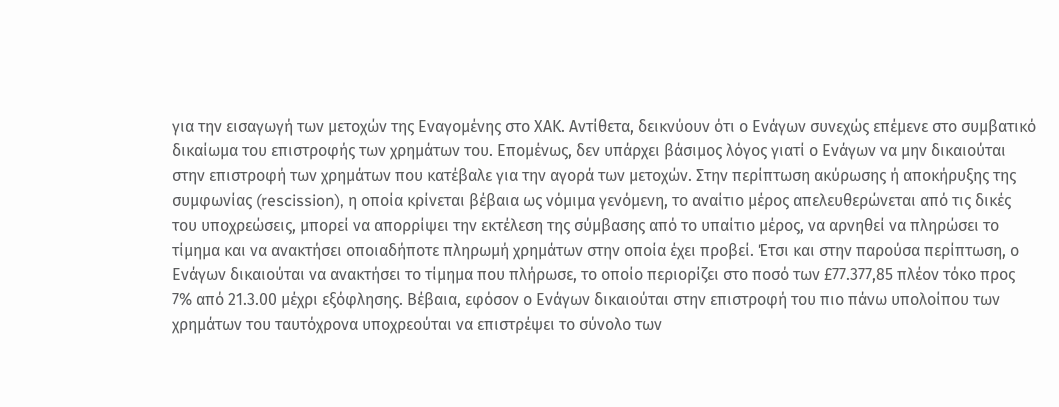για την εισαγωγή των μετοχών της Εναγομένης στο ΧΑΚ. Αντίθετα, δεικνύουν ότι ο Ενάγων συνεχώς επέμενε στο συμβατικό δικαίωμα του επιστροφής των χρημάτων του. Επομένως, δεν υπάρχει βάσιμος λόγος γιατί ο Ενάγων να μην δικαιούται στην επιστροφή των χρημάτων που κατέβαλε για την αγορά των μετοχών. Στην περίπτωση ακύρωσης ή αποκήρυξης της συμφωνίας (rescission), η οποία κρίνεται βέβαια ως νόμιμα γενόμενη, το αναίτιο μέρος απελευθερώνεται από τις δικές του υποχρεώσεις, μπορεί να απορρίψει την εκτέλεση της σύμβασης από το υπαίτιο μέρος, να αρνηθεί να πληρώσει το τίμημα και να ανακτήσει οποιαδήποτε πληρωμή χρημάτων στην οποία έχει προβεί. Έτσι και στην παρούσα περίπτωση, ο Ενάγων δικαιούται να ανακτήσει το τίμημα που πλήρωσε, το οποίο περιορίζει στο ποσό των £77.377,85 πλέον τόκο προς 7% από 21.3.00 μέχρι εξόφλησης. Βέβαια, εφόσον ο Ενάγων δικαιούται στην επιστροφή του πιο πάνω υπολοίπου των χρημάτων του ταυτόχρονα υποχρεούται να επιστρέψει το σύνολο των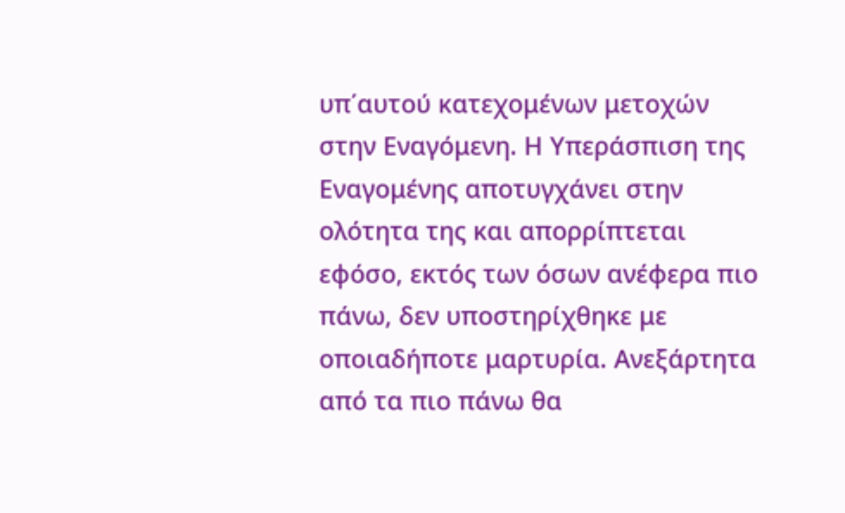υπ΄αυτού κατεχομένων μετοχών στην Εναγόμενη. Η Υπεράσπιση της Εναγομένης αποτυγχάνει στην ολότητα της και απορρίπτεται εφόσο, εκτός των όσων ανέφερα πιο πάνω, δεν υποστηρίχθηκε με οποιαδήποτε μαρτυρία. Ανεξάρτητα από τα πιο πάνω θα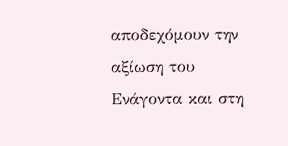αποδεχόμουν την αξίωση του Ενάγοντα και στη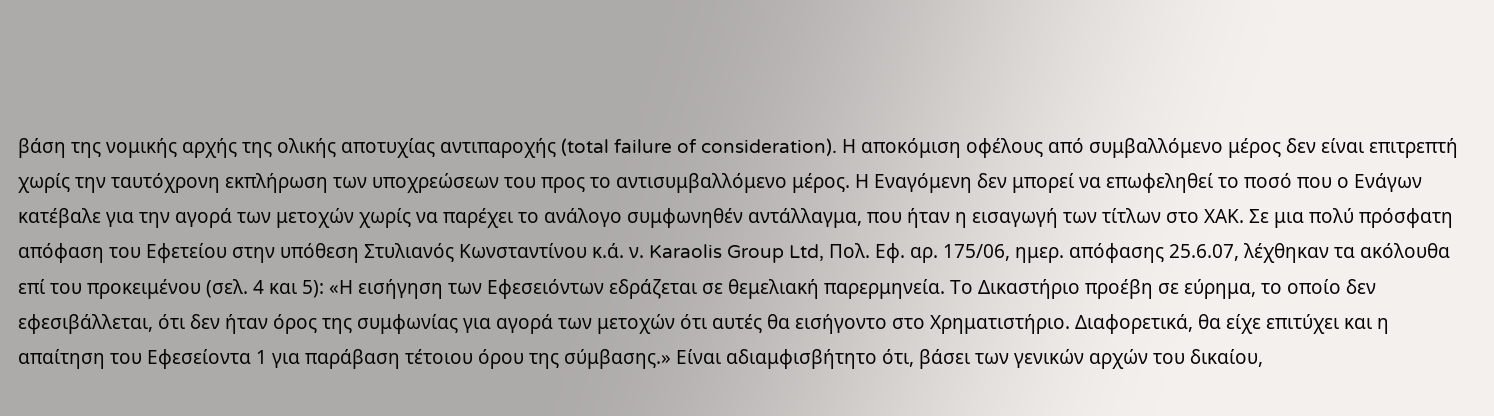βάση της νομικής αρχής της ολικής αποτυχίας αντιπαροχής (total failure of consideration). Η αποκόμιση οφέλους από συμβαλλόμενο μέρος δεν είναι επιτρεπτή χωρίς την ταυτόχρονη εκπλήρωση των υποχρεώσεων του προς το αντισυμβαλλόμενο μέρος. Η Εναγόμενη δεν μπορεί να επωφεληθεί το ποσό που ο Ενάγων κατέβαλε για την αγορά των μετοχών χωρίς να παρέχει το ανάλογο συμφωνηθέν αντάλλαγμα, που ήταν η εισαγωγή των τίτλων στο ΧΑΚ. Σε μια πολύ πρόσφατη απόφαση του Εφετείου στην υπόθεση Στυλιανός Κωνσταντίνου κ.ά. ν. Karaolis Group Ltd, Πολ. Εφ. αρ. 175/06, ημερ. απόφασης 25.6.07, λέχθηκαν τα ακόλουθα επί του προκειμένου (σελ. 4 και 5): «Η εισήγηση των Εφεσειόντων εδράζεται σε θεμελιακή παρερμηνεία. Το Δικαστήριο προέβη σε εύρημα, το οποίο δεν εφεσιβάλλεται, ότι δεν ήταν όρος της συμφωνίας για αγορά των μετοχών ότι αυτές θα εισήγοντο στο Χρηματιστήριο. Διαφορετικά, θα είχε επιτύχει και η απαίτηση του Εφεσείοντα 1 για παράβαση τέτοιου όρου της σύμβασης.» Είναι αδιαμφισβήτητο ότι, βάσει των γενικών αρχών του δικαίου,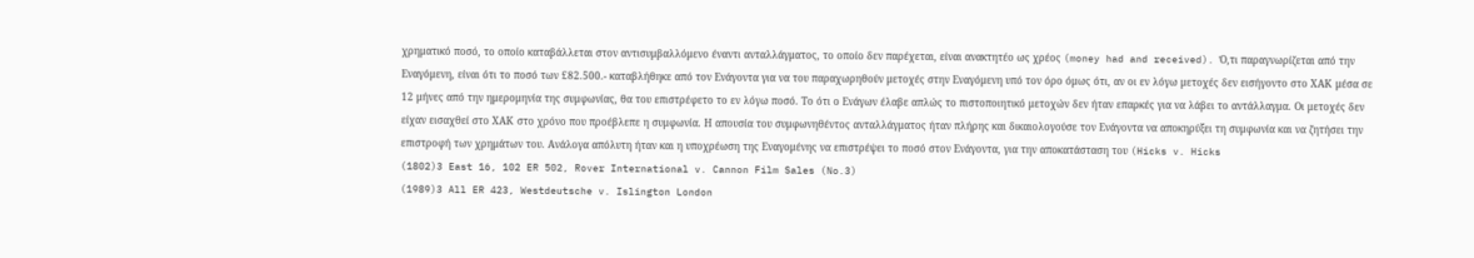χρηματικό ποσό, το οποίο καταβάλλεται στον αντισυμβαλλόμενο έναντι ανταλλάγματος, το οποίο δεν παρέχεται, είναι ανακτητέο ως χρέος (money had and received). Ό,τι παραγνωρίζεται από την Εναγόμενη, είναι ότι το ποσό των £82.500.- καταβλήθηκε από τον Ενάγοντα για να του παραχωρηθούν μετοχές στην Εναγόμενη υπό τον όρο όμως ότι, αν οι εν λόγω μετοχές δεν εισήγοντο στο ΧΑΚ μέσα σε 12 μήνες από την ημερομηνία της συμφωνίας, θα του επιστρέφετο το εν λόγω ποσό. Το ότι ο Ενάγων έλαβε απλώς το πιστοποιητικό μετοχών δεν ήταν επαρκές για να λάβει το αντάλλαγμα. Οι μετοχές δεν είχαν εισαχθεί στο ΧΑΚ στο χρόνο που προέβλεπε η συμφωνία. Η απουσία του συμφωνηθέντος ανταλλάγματος ήταν πλήρης και δικαιολογούσε τον Ενάγοντα να αποκηρύξει τη συμφωνία και να ζητήσει την επιστροφή των χρημάτων του. Ανάλογα απόλυτη ήταν και η υποχρέωση της Εναγομένης να επιστρέψει το ποσό στον Ενάγοντα, για την αποκατάσταση του (Hicks v. Hicks
(1802)3 East 16, 102 ER 502, Rover International v. Cannon Film Sales (No.3)
(1989)3 All ER 423, Westdeutsche v. Islington London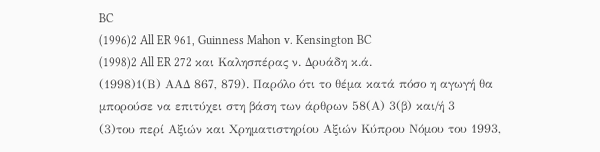BC
(1996)2 All ER 961, Guinness Mahon v. Kensington BC
(1998)2 All ER 272 και Καλησπέρας ν. Δρυάδη κ.ά.
(1998)1(Β) ΑΑΔ 867, 879). Παρόλο ότι το θέμα κατά πόσο η αγωγή θα μπορούσε να επιτύχει στη βάση των άρθρων 58(Α) 3(β) και/ή 3
(3)του περί Αξιών και Χρηματιστηρίου Αξιών Κύπρου Νόμου του 1993,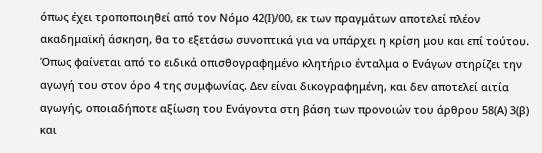όπως έχει τροποποιηθεί από τον Νόμο 42(Ι)/00, εκ των πραγμάτων αποτελεί πλέον ακαδημαϊκή άσκηση, θα το εξετάσω συνοπτικά για να υπάρχει η κρίση μου και επί τούτου. Όπως φαίνεται από το ειδικά οπισθογραφημένο κλητήριο ένταλμα ο Ενάγων στηρίζει την αγωγή του στον όρο 4 της συμφωνίας. Δεν είναι δικογραφημένη, και δεν αποτελεί αιτία αγωγής, οποιαδήποτε αξίωση του Ενάγοντα στη βάση των προνοιών του άρθρου 58(Α) 3(β) και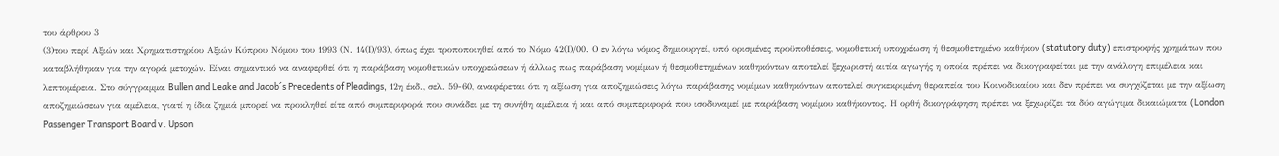του άρθρου 3
(3)του περί Αξιών και Χρηματιστηρίου Αξιών Κύπρου Νόμου του 1993 (Ν. 14(Ι)/93), όπως έχει τροποποιηθεί από το Νόμο 42(Ι)/00. Ο εν λόγω νόμος δημιουργεί, υπό ορισμένες προϋποθέσεις, νομοθετική υποχρέωση ή θεσμοθετημένο καθήκον (statutory duty) επιστροφής χρημάτων που καταβλήθηκαν για την αγορά μετοχών. Είναι σημαντικό να αναφερθεί ότι η παράβαση νομοθετικών υποχρεώσεων ή άλλως πως παράβαση νομίμων ή θεσμοθετημένων καθηκόντων αποτελεί ξεχωριστή αιτία αγωγής η οποία πρέπει να δικογραφείται με την ανάλογη επιμέλεια και λεπτομέρεια. Στο σύγγραμμα Bullen and Leake and Jacob´s Precedents of Pleadings, 12η έκδ., σελ. 59-60, αναφέρεται ότι η αξίωση για αποζημιώσεις λόγω παράβασης νομίμων καθηκόντων αποτελεί συγκεκριμένη θεραπεία του Κοινοδικαίου και δεν πρέπει να συγχύζεται με την αξίωση αποζημιώσεων για αμέλεια, γιατί η ίδια ζημιά μπορεί να προκληθεί είτε από συμπεριφορά που συνάδει με τη συνήθη αμέλεια ή και από συμπεριφορά που ισοδυναμεί με παράβαση νομίμου καθήκοντος. Η ορθή δικογράφηση πρέπει να ξεχωρίζει τα δύο αγώγιμα δικαιώματα (London Passenger Transport Board v. Upson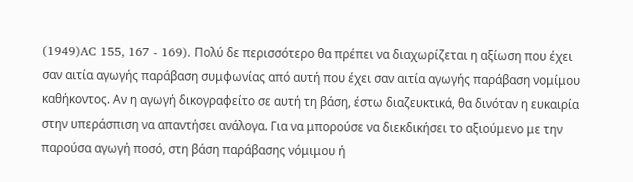(1949)AC 155, 167 - 169). Πολύ δε περισσότερο θα πρέπει να διαχωρίζεται η αξίωση που έχει σαν αιτία αγωγής παράβαση συμφωνίας από αυτή που έχει σαν αιτία αγωγής παράβαση νομίμου καθήκοντος. Αν η αγωγή δικογραφείτο σε αυτή τη βάση, έστω διαζευκτικά, θα δινόταν η ευκαιρία στην υπεράσπιση να απαντήσει ανάλογα. Για να μπορούσε να διεκδικήσει το αξιούμενο με την παρούσα αγωγή ποσό, στη βάση παράβασης νόμιμου ή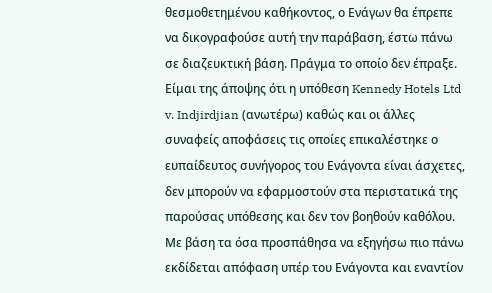θεσμοθετημένου καθήκοντος, ο Ενάγων θα έπρεπε να δικογραφούσε αυτή την παράβαση, έστω πάνω σε διαζευκτική βάση. Πράγμα το οποίο δεν έπραξε. Είμαι της άποψης ότι η υπόθεση Kennedy Hotels Ltd v. Indjirdjian (ανωτέρω) καθώς και οι άλλες συναφείς αποφάσεις τις οποίες επικαλέστηκε ο ευπαίδευτος συνήγορος του Ενάγοντα είναι άσχετες, δεν μπορούν να εφαρμοστούν στα περιστατικά της παρούσας υπόθεσης και δεν τον βοηθούν καθόλου. Με βάση τα όσα προσπάθησα να εξηγήσω πιο πάνω εκδίδεται απόφαση υπέρ του Ενάγοντα και εναντίον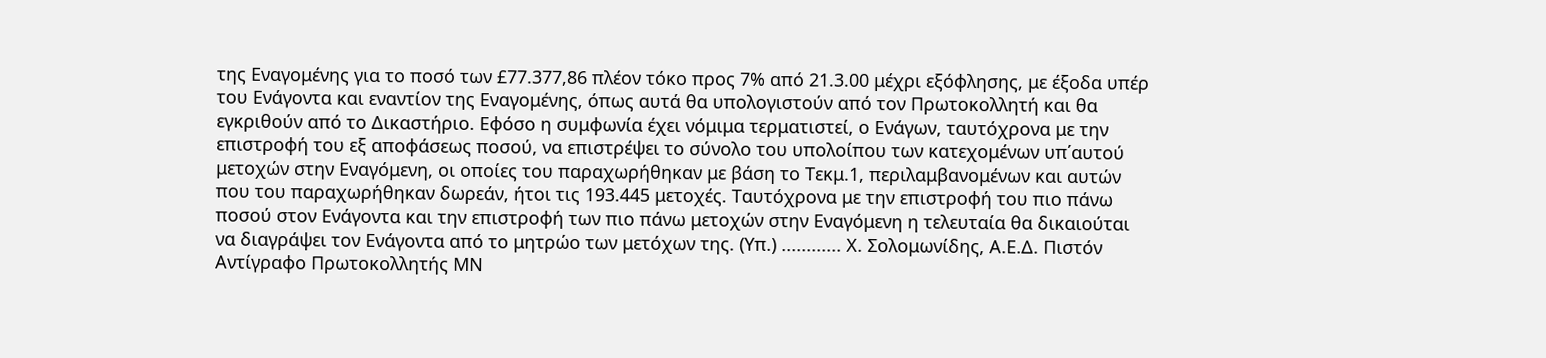της Εναγομένης για το ποσό των £77.377,86 πλέον τόκο προς 7% από 21.3.00 μέχρι εξόφλησης, με έξοδα υπέρ του Ενάγοντα και εναντίον της Εναγομένης, όπως αυτά θα υπολογιστούν από τον Πρωτοκολλητή και θα εγκριθούν από το Δικαστήριο. Εφόσο η συμφωνία έχει νόμιμα τερματιστεί, ο Ενάγων, ταυτόχρονα με την επιστροφή του εξ αποφάσεως ποσού, να επιστρέψει το σύνολο του υπολοίπου των κατεχομένων υπ΄αυτού μετοχών στην Εναγόμενη, οι οποίες του παραχωρήθηκαν με βάση το Τεκμ.1, περιλαμβανομένων και αυτών που του παραχωρήθηκαν δωρεάν, ήτοι τις 193.445 μετοχές. Ταυτόχρονα με την επιστροφή του πιο πάνω ποσού στον Ενάγοντα και την επιστροφή των πιο πάνω μετοχών στην Εναγόμενη η τελευταία θα δικαιούται να διαγράψει τον Ενάγοντα από το μητρώο των μετόχων της. (Υπ.) ............ Χ. Σολομωνίδης, Α.Ε.Δ. Πιστόν Αντίγραφο Πρωτοκολλητής ΜΝ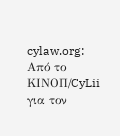cylaw.org: Από το ΚΙΝOΠ/CyLii για τον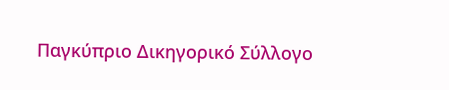Παγκύπριο Δικηγορικό Σύλλογο